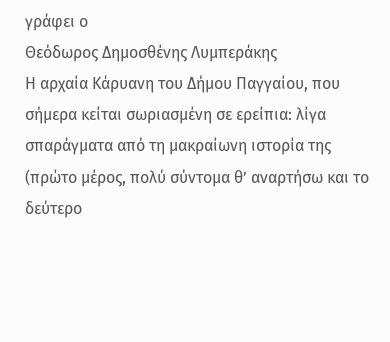γράφει ο
Θεόδωρος Δημοσθένης Λυμπεράκης
Η αρχαία Κάρυανη του Δήμου Παγγαίου, που σήμερα κείται σωριασμένη σε ερείπια: λίγα σπαράγματα από τη μακραίωνη ιστορία της (πρώτο μέρος, πολύ σύντομα θ’ αναρτήσω και το δεύτερο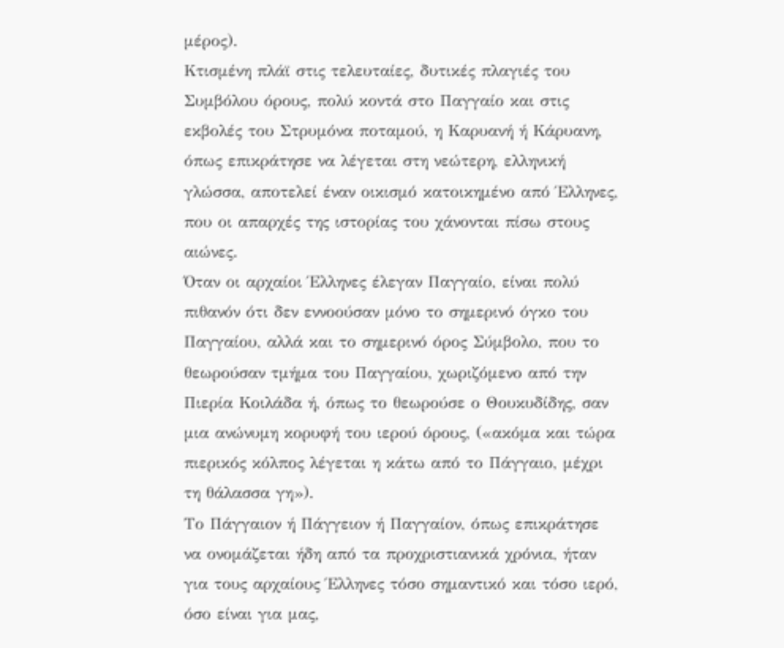μέρος).
Κτισμένη πλάϊ στις τελευταίες, δυτικές πλαγιές του Συμβόλου όρους, πολύ κοντά στο Παγγαίο και στις εκβολές του Στρυμόνα ποταμού, η Καρυανή ή Κάρυανη, όπως επικράτησε να λέγεται στη νεώτερη, ελληνική γλώσσα, αποτελεί έναν οικισμό κατοικημένο από Έλληνες, που οι απαρχές της ιστορίας του χάνονται πίσω στους αιώνες.
Όταν οι αρχαίοι Έλληνες έλεγαν Παγγαίο, είναι πολύ πιθανόν ότι δεν εννοούσαν μόνο το σημερινό όγκο του Παγγαίου, αλλά και το σημερινό όρος Σύμβολο, που το θεωρούσαν τμήμα του Παγγαίου, χωριζόμενο από την Πιερία Κοιλάδα ή, όπως το θεωρούσε ο Θουκυδίδης, σαν μια ανώνυμη κορυφή του ιερού όρους, («ακόμα και τώρα πιερικός κόλπος λέγεται η κάτω από το Πάγγαιο, μέχρι τη θάλασσα γη»).
Το Πάγγαιον ή Πάγγειον ή Παγγαίον, όπως επικράτησε να ονομάζεται ήδη από τα προχριστιανικά χρόνια, ήταν για τους αρχαίους Έλληνες τόσο σημαντικό και τόσο ιερό, όσο είναι για μας,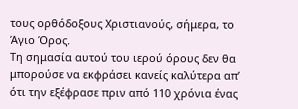τους ορθόδοξους Χριστιανούς, σήμερα, το Άγιο Όρος.
Τη σημασία αυτού του ιερού όρους δεν θα μπορούσε να εκφράσει κανείς καλύτερα απ’ ότι την εξέφρασε πριν από 110 χρόνια ένας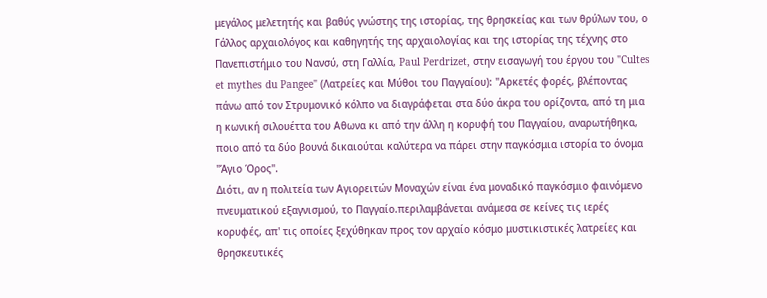μεγάλος μελετητής και βαθύς γνώστης της ιστορίας, της θρησκείας και των θρύλων του, ο Γάλλος αρχαιολόγος και καθηγητής της αρχαιολογίας και της ιστορίας της τέχνης στο Πανεπιστήμιο του Νανσύ, στη Γαλλία, Paul Perdrizet, στην εισαγωγή του έργου του "Cultes et mythes du Pangee" (Λατρείες και Μύθοι του Παγγαίου): "Αρκετές φορές, βλέποντας πάνω από τον Στρυμονικό κόλπο να διαγράφεται στα δύο άκρα του ορίζοντα, από τη μια η κωνική σιλουέττα του Αθωνα κι από την άλλη η κορυφή του Παγγαίου, αναρωτήθηκα, ποιο από τα δύο βουνά δικαιούται καλύτερα να πάρει στην παγκόσμια ιστορία το όνομα "Άγιο Όρος".
Διότι, αν η πολιτεία των Αγιορειτών Μοναχών είναι ένα μοναδικό παγκόσμιο φαινόμενο πνευματικού εξαγνισμού, το Παγγαίο.περιλαμβάνεται ανάμεσα σε κείνες τις ιερές κορυφές, απ' τις οποίες ξεχύθηκαν προς τον αρχαίο κόσμο μυστικιστικές λατρείες και θρησκευτικές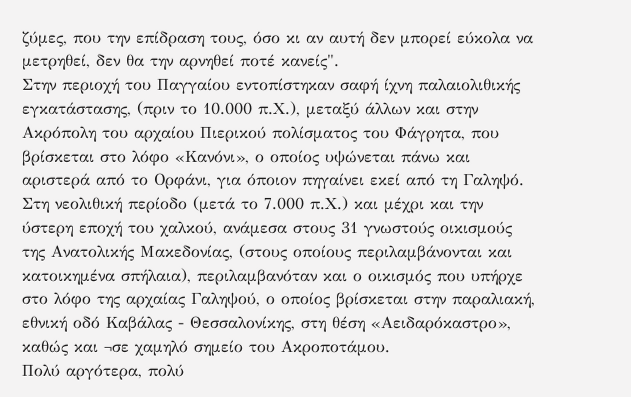ζύμες, που την επίδραση τους, όσο κι αν αυτή δεν μπορεί εύκολα να μετρηθεί, δεν θα την αρνηθεί ποτέ κανείς".
Στην περιοχή του Παγγαίου εντοπίστηκαν σαφή ίχνη παλαιολιθικής εγκατάστασης, (πριν το 10.000 π.Χ.), μεταξύ άλλων και στην Ακρόπολη του αρχαίου Πιερικού πολίσματος του Φάγρητα, που βρίσκεται στο λόφο «Κανόνι», ο οποίος υψώνεται πάνω και αριστερά από το Ορφάνι, για όποιον πηγαίνει εκεί από τη Γαληψό.
Στη νεολιθική περίοδο (μετά το 7.000 π.Χ.) και μέχρι και την ύστερη εποχή του χαλκού, ανάμεσα στους 31 γνωστούς οικισμούς της Ανατολικής Μακεδονίας, (στους οποίους περιλαμβάνονται και κατοικημένα σπήλαια), περιλαμβανόταν και ο οικισμός που υπήρχε στο λόφο της αρχαίας Γαληψού, ο οποίος βρίσκεται στην παραλιακή, εθνική οδό Καβάλας - Θεσσαλονίκης, στη θέση «Αειδαρόκαστρο», καθώς και ¬σε χαμηλό σημείο του Ακροποτάμου.
Πολύ αργότερα, πολύ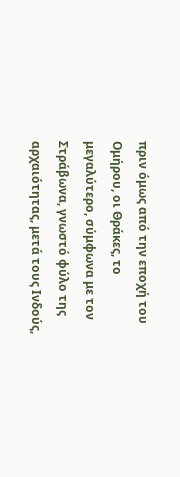πριν όμως από την εποχή του Ομήρου, οι Θράκες, το μεγαλύτερο, σύμφωνα με τον Στράβωνα, γνωστό φύλο της αρχαιότητας, μετά τους Ινδούς,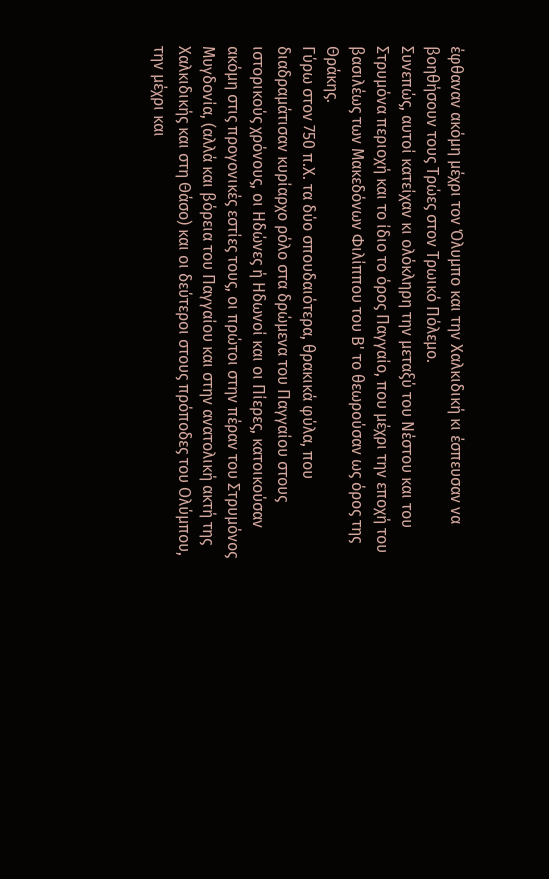έφθαναν ακόμη μέχρι τον Όλυμπο και την Χαλκιδική κι έσπευσαν να βοηθήσουν τους Τρώες στον Τρωικό Πόλεμο.
Συνεπώς, αυτοί κατείχαν κι ολόκληρη την μεταξύ του Νέστου και του Στρυμόνα περιοχή και το ίδιο το όρος Παγγαίο, που μέχρι την εποχή του βασιλέως των Μακεδόνων Φιλίππου του Β' το θεωρούσαν ως όρος της Θράκης.
Γύρω στον 750 π.Χ. τα δύο σπουδαιότερα, θρακικά φύλα, που διαδραμάτισαν κυρίαρχο ρόλο στα δρώμενα του Παγγαίου στους ιστορικούς χρόνους, οι Ηδώνες ή Ηδωνοί και οι Πίερες, κατοικούσαν ακόμη στις προγονικές εστίες τους, οι πρώτοι στην πέραν του Στρυμόνος Μυγδονία, (αλλά και βόρεια του Παγγαίου και στην ανατολική ακτή της Χαλκιδικής και στη Θάσο) και οι δεύτεροι στους πρόποδες του Ολύμπου, την μέχρι και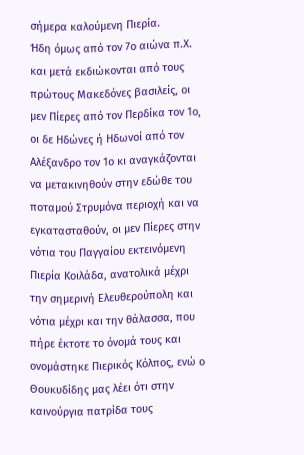σήμερα καλούμενη Πιερία.
Ήδη όμως από τον 7ο αιώνα π.Χ. και μετά εκδιώκονται από τους πρώτους Μακεδόνες βασιλείς, οι μεν Πίερες από τον Περδίκα τον 1ο, οι δε Ηδώνες ή Ηδωνοί από τον Αλέξανδρο τον 1ο κι αναγκάζονται να μετακινηθούν στην εδώθε του ποταμού Στρυμόνα περιοχή και να εγκατασταθούν, οι μεν Πίερες στην νότια του Παγγαίου εκτεινόμενη Πιερία Κοιλάδα, ανατολικά μέχρι την σημερινή Ελευθερούπολη και νότια μέχρι και την θάλασσα, που πήρε έκτοτε το όνομά τους και ονομάστηκε Πιερικός Κόλπος, ενώ ο Θουκυδίδης μας λέει ότι στην καινούργια πατρίδα τους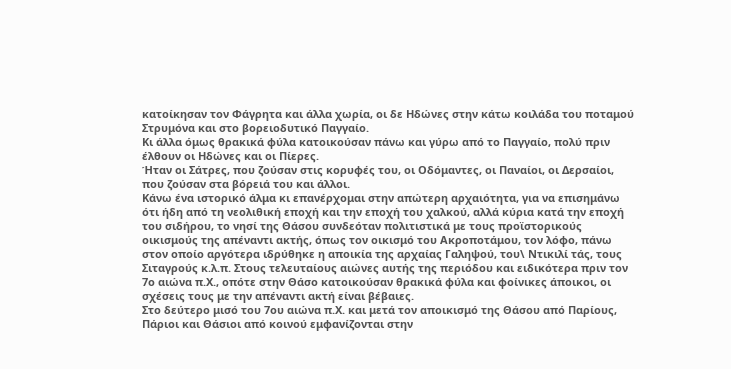κατοίκησαν τον Φάγρητα και άλλα χωρία, οι δε Ηδώνες στην κάτω κοιλάδα του ποταμού Στρυμόνα και στο βορειοδυτικό Παγγαίο.
Κι άλλα όμως θρακικά φύλα κατοικούσαν πάνω και γύρω από το Παγγαίο, πολύ πριν έλθουν οι Ηδώνες και οι Πίερες.
Ήταν οι Σάτρες, που ζούσαν στις κορυφές του, οι Οδόμαντες, οι Παναίοι, οι Δερσαίοι, που ζούσαν στα βόρειά του και άλλοι.
Κάνω ένα ιστορικό άλμα κι επανέρχομαι στην απώτερη αρχαιότητα, για να επισημάνω ότι ήδη από τη νεολιθική εποχή και την εποχή του χαλκού, αλλά κύρια κατά την εποχή του σιδήρου, το νησί της Θάσου συνδεόταν πολιτιστικά με τους προϊστορικούς οικισμούς της απέναντι ακτής, όπως τον οικισμό του Ακροποτάμου, τον λόφο, πάνω στον οποίο αργότερα ιδρύθηκε η αποικία της αρχαίας Γαληψού, του\ Ντικιλί τάς, τους Σιταγρούς κ.λ.π. Στους τελευταίους αιώνες αυτής της περιόδου και ειδικότερα πριν τον 7ο αιώνα π.Χ., οπότε στην Θάσο κατοικούσαν θρακικά φύλα και φοίνικες άποικοι, οι σχέσεις τους με την απέναντι ακτή είναι βέβαιες.
Στο δεύτερο μισό του 7ου αιώνα π.Χ. και μετά τον αποικισμό της Θάσου από Παρίους, Πάριοι και Θάσιοι από κοινού εμφανίζονται στην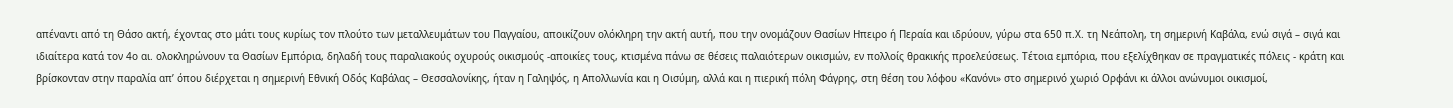απέναντι από τη Θάσο ακτή, έχοντας στο μάτι τους κυρίως τον πλούτο των μεταλλευμάτων του Παγγαίου, αποικίζουν ολόκληρη την ακτή αυτή, που την ονομάζουν Θασίων Ηπειρο ή Περαία και ιδρύουν, γύρω στα 650 π.Χ. τη Νεάπολη, τη σημερινή Καβάλα, ενώ σιγά – σιγά και ιδιαίτερα κατά τον 4ο αι. ολοκληρώνουν τα Θασίων Εμπόρια, δηλαδή τους παραλιακούς οχυρούς οικισμούς -αποικίες τους, κτισμένα πάνω σε θέσεις παλαιότερων οικισμών, εν πολλοίς θρακικής προελεύσεως. Τέτοια εμπόρια, που εξελίχθηκαν σε πραγματικές πόλεις - κράτη και βρίσκονταν στην παραλία απ’ όπου διέρχεται η σημερινή Εθνική Οδός Καβάλας – Θεσσαλονίκης, ήταν η Γαληψός, η Απολλωνία και η Οισύμη, αλλά και η πιερική πόλη Φάγρης, στη θέση του λόφου «Κανόνι» στο σημερινό χωριό Ορφάνι κι άλλοι ανώνυμοι οικισμοί,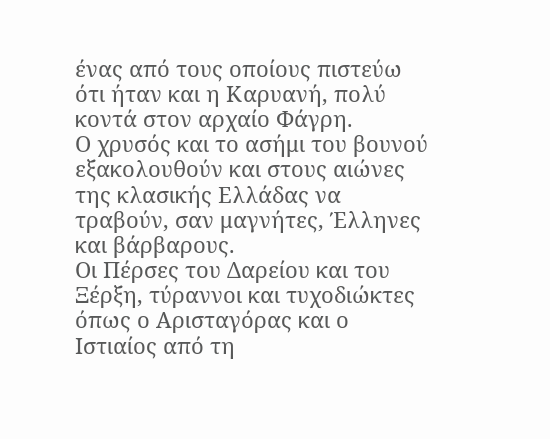ένας από τους οποίους πιστεύω ότι ήταν και η Καρυανή, πολύ κοντά στον αρχαίο Φάγρη.
Ο χρυσός και το ασήμι του βουνού εξακολουθούν και στους αιώνες της κλασικής Ελλάδας να τραβούν, σαν μαγνήτες, Έλληνες και βάρβαρους.
Οι Πέρσες του Δαρείου και του Ξέρξη, τύραννοι και τυχοδιώκτες όπως ο Αρισταγόρας και ο Ιστιαίος από τη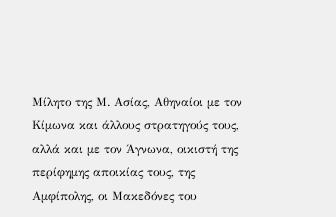Μίλητο της Μ. Ασίας, Αθηναίοι με τον Κίμωνα και άλλους στρατηγούς τους, αλλά και με τον Άγνωνα, οικιστή της περίφημης αποικίας τους, της Αμφίπολης, οι Μακεδόνες του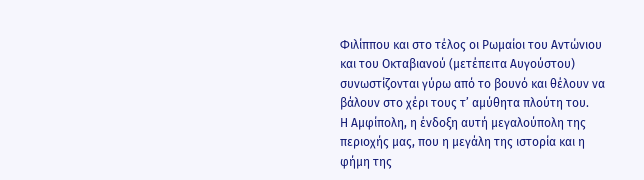Φιλίππου και στο τέλος οι Ρωμαίοι του Αντώνιου και του Οκταβιανού (μετέπειτα Αυγούστου) συνωστίζονται γύρω από το βουνό και θέλουν να βάλουν στο χέρι τους τ’ αμύθητα πλούτη του.
Η Αμφίπολη, η ένδοξη αυτή μεγαλούπολη της περιοχής μας, που η μεγάλη της ιστορία και η φήμη της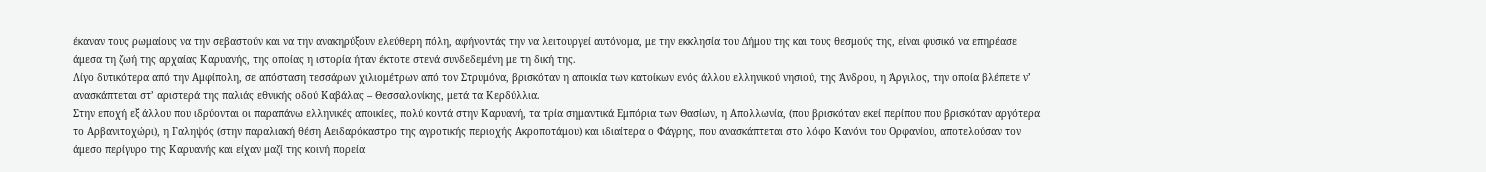έκαναν τους ρωμαίους να την σεβαστούν και να την ανακηρύξουν ελεύθερη πόλη, αφήνοντάς την να λειτουργεί αυτόνομα, με την εκκλησία του Δήμου της και τους θεσμούς της, είναι φυσικό να επηρέασε άμεσα τη ζωή της αρχαίας Καρυανής, της οποίας η ιστορία ήταν έκτοτε στενά συνδεδεμένη με τη δική της.
Λίγο δυτικότερα από την Αμφίπολη, σε απόσταση τεσσάρων χιλιομέτρων από τον Στρυμόνα, βρισκόταν η αποικία των κατοίκων ενός άλλου ελληνικού νησιού, της Άνδρου, η Άργιλος, την οποία βλέπετε ν’ ανασκάπτεται στ’ αριστερά της παλιάς εθνικής οδού Καβάλας – Θεσσαλονίκης, μετά τα Κερδύλλια.
Στην εποχή εξ άλλου που ιδρύονται οι παραπάνω ελληνικές αποικίες, πολύ κοντά στην Καρυανή, τα τρία σημαντικά Εμπόρια των Θασίων, η Απολλωνία, (που βρισκόταν εκεί περίπου που βρισκόταν αργότερα το Αρβανιτοχώρι), η Γαληψός (στην παραλιακή θέση Αειδαρόκαστρο της αγροτικής περιοχής Ακροποτάμου) και ιδιαίτερα ο Φάγρης, που ανασκάπτεται στο λόφο Κανόνι του Ορφανίου, αποτελούσαν τον άμεσο περίγυρο της Καρυανής και είχαν μαζί της κοινή πορεία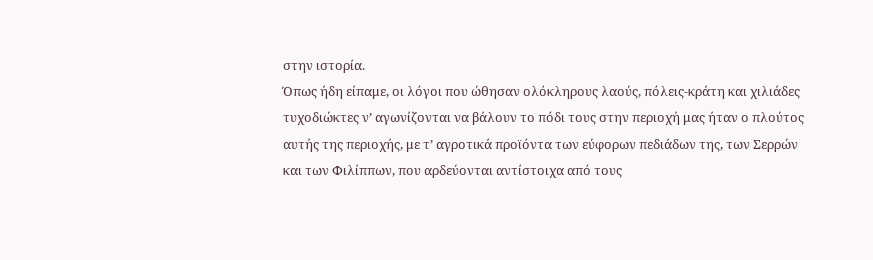στην ιστορία.
Όπως ήδη είπαμε, οι λόγοι που ώθησαν ολόκληρους λαούς, πόλεις-κράτη και χιλιάδες τυχοδιώκτες ν’ αγωνίζονται να βάλουν το πόδι τους στην περιοχή μας ήταν ο πλούτος αυτής της περιοχής, με τ’ αγροτικά προϊόντα των εύφορων πεδιάδων της, των Σερρών και των Φιλίππων, που αρδεύονται αντίστοιχα από τους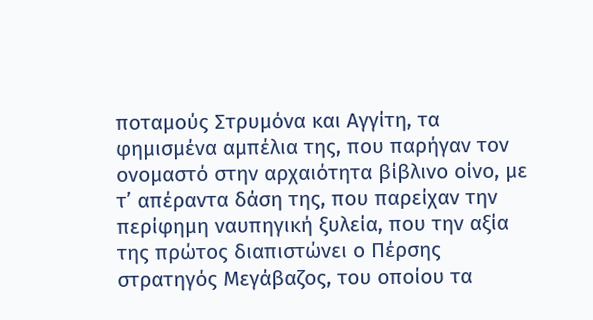ποταμούς Στρυμόνα και Αγγίτη, τα φημισμένα αμπέλια της, που παρήγαν τον ονομαστό στην αρχαιότητα βίβλινο οίνο, με τ’ απέραντα δάση της, που παρείχαν την περίφημη ναυπηγική ξυλεία, που την αξία της πρώτος διαπιστώνει ο Πέρσης στρατηγός Μεγάβαζος, του οποίου τα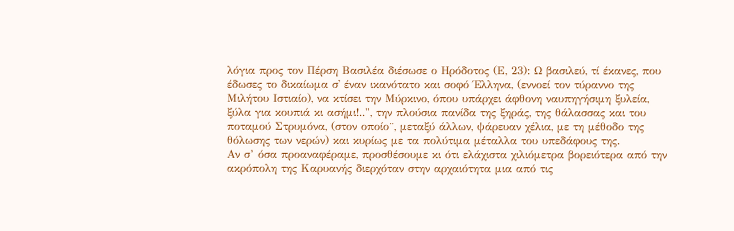λόγια προς τον Πέρση Βασιλέα διέσωσε ο Ηρόδοτος (Ε, 23): Ω βασιλεύ, τί έκανες, που έδωσες το δικαίωμα σ' έναν ικανότατο και σοφό Έλληνα, (εννοεί τον τύραννο της Μιλήτου Iστιαίο), να κτίσει την Μύρκινο, όπου υπάρχει άφθονη ναυπηγήσιμη ξυλεία, ξύλα για κουπιά κι ασήμι!..", την πλούσια πανίδα της ξηράς, της θάλασσας και του ποταμού Στρυμόνα, (στον οποίο¨, μεταξύ άλλων, ψάρευαν χέλια, με τη μέθοδο της θόλωσης των νερών) και κυρίως με τα πολύτιμα μέταλλα του υπεδάφους της.
Αν σ’ όσα προαναφέραμε, προσθέσουμε κι ότι ελάχιστα χιλιόμετρα βορειότερα από την ακρόπολη της Καρυανής διερχόταν στην αρχαιότητα μια από τις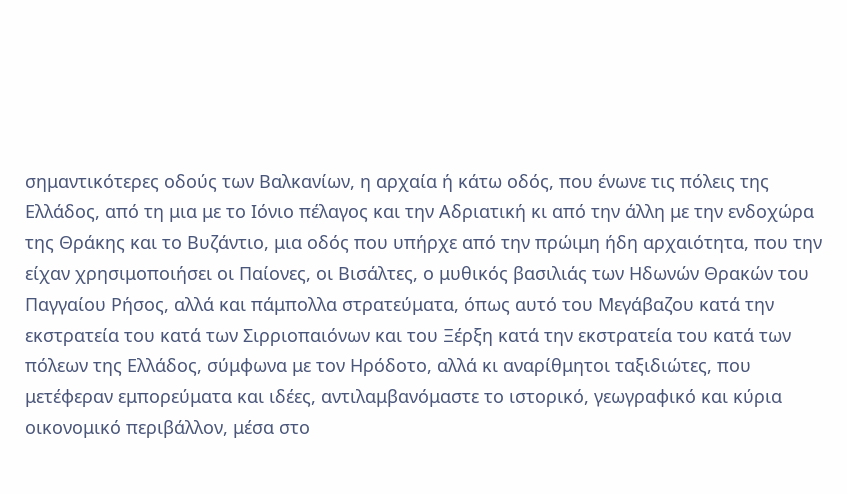σημαντικότερες οδούς των Βαλκανίων, η αρχαία ή κάτω οδός, που ένωνε τις πόλεις της Ελλάδος, από τη μια με το Ιόνιο πέλαγος και την Αδριατική κι από την άλλη με την ενδοχώρα της Θράκης και το Βυζάντιο, μια οδός που υπήρχε από την πρώιμη ήδη αρχαιότητα, που την είχαν χρησιμοποιήσει οι Παίονες, οι Βισάλτες, ο μυθικός βασιλιάς των Ηδωνών Θρακών του Παγγαίου Ρήσος, αλλά και πάμπολλα στρατεύματα, όπως αυτό του Μεγάβαζου κατά την εκστρατεία του κατά των Σιρριοπαιόνων και του Ξέρξη κατά την εκστρατεία του κατά των πόλεων της Ελλάδος, σύμφωνα με τον Ηρόδοτο, αλλά κι αναρίθμητοι ταξιδιώτες, που μετέφεραν εμπορεύματα και ιδέες, αντιλαμβανόμαστε το ιστορικό, γεωγραφικό και κύρια οικονομικό περιβάλλον, μέσα στο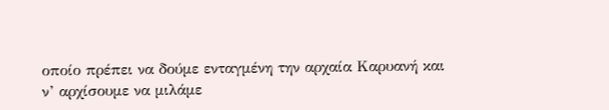οποίο πρέπει να δούμε ενταγμένη την αρχαία Καρυανή και ν’ αρχίσουμε να μιλάμε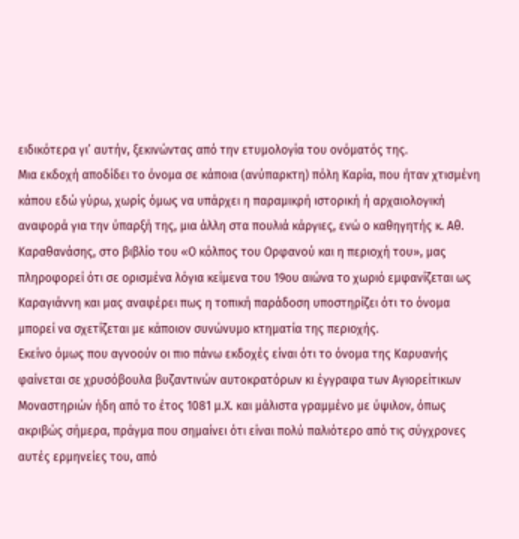ειδικότερα γι’ αυτήν, ξεκινώντας από την ετυμολογία του ονόματός της.
Μια εκδοχή αποδίδει το όνομα σε κάποια (ανύπαρκτη) πόλη Καρία, που ήταν χτισμένη κάπου εδώ γύρω, χωρίς όμως να υπάρχει η παραμικρή ιστορική ή αρχαιολογική αναφορά για την ύπαρξή της, μια άλλη στα πουλιά κάργιες, ενώ ο καθηγητής κ. Αθ. Καραθανάσης, στο βιβλίο του «Ο κόλπος του Ορφανού και η περιοχή του», μας πληροφορεί ότι σε ορισμένα λόγια κείμενα του 19ου αιώνα το χωριό εμφανίζεται ως Καραγιάννη και μας αναφέρει πως η τοπική παράδοση υποστηρίζει ότι το όνομα μπορεί να σχετίζεται με κάποιον συνώνυμο κτηματία της περιοχής.
Εκείνο όμως που αγνοούν οι πιο πάνω εκδοχές είναι ότι το όνομα της Καρυανής φαίνεται σε χρυσόβουλα βυζαντινών αυτοκρατόρων κι έγγραφα των Αγιορείτικων Μοναστηριών ήδη από το έτος 1081 μ.Χ. και μάλιστα γραμμένο με ύψιλον, όπως ακριβώς σήμερα, πράγμα που σημαίνει ότι είναι πολύ παλιότερο από τις σύγχρονες αυτές ερμηνείες του, από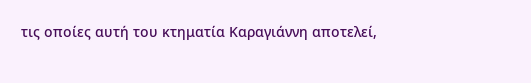τις οποίες αυτή του κτηματία Καραγιάννη αποτελεί,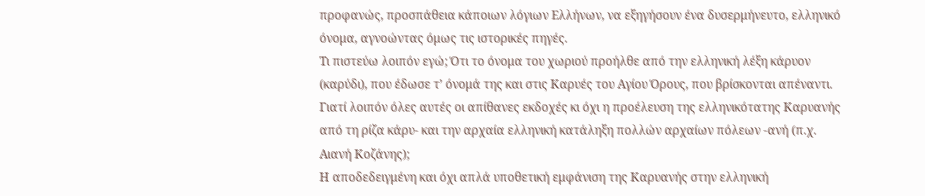προφανώς, προσπάθεια κάποιων λόγιων Ελλήνων, να εξηγήσουν ένα δυσερμήνευτο, ελληνικό όνομα, αγνοώντας όμως τις ιστορικές πηγές.
Τι πιστεύω λοιπόν εγώ; Ότι το όνομα του χωριού προήλθε από την ελληνική λέξη κάρυον (καρύδι), που έδωσε τ’ όνομά της και στις Καρυές του Αγίου Όρους, που βρίσκονται απέναντι. Γιατί λοιπόν όλες αυτές οι απίθανες εκδοχές κι όχι η προέλευση της ελληνικότατης Καρυανής από τη ρίζα κάρυ- και την αρχαία ελληνική κατάληξη πολλών αρχαίων πόλεων -ανή (π.χ. Αιανή Κοζάνης);
Η αποδεδειγμένη και όχι απλά υποθετική εμφάνιση της Καρυανής στην ελληνική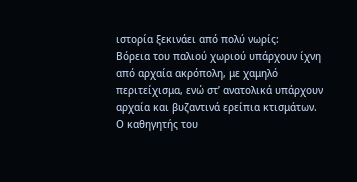ιστορία ξεκινάει από πολύ νωρίς:
Βόρεια του παλιού χωριού υπάρχουν ίχνη από αρχαία ακρόπολη, με χαμηλό περιτείχισμα, ενώ στ’ ανατολικά υπάρχουν αρχαία και βυζαντινά ερείπια κτισμάτων.
Ο καθηγητής του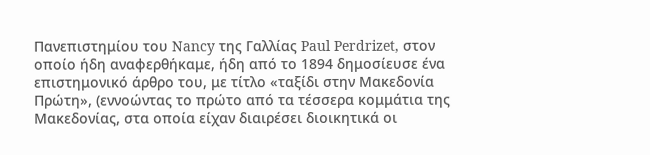Πανεπιστημίου του Nancy της Γαλλίας Paul Perdrizet, στον οποίο ήδη αναφερθήκαμε, ήδη από το 1894 δημοσίευσε ένα επιστημονικό άρθρο του, με τίτλο «ταξίδι στην Μακεδονία Πρώτη», (εννοώντας το πρώτο από τα τέσσερα κομμάτια της Μακεδονίας, στα οποία είχαν διαιρέσει διοικητικά οι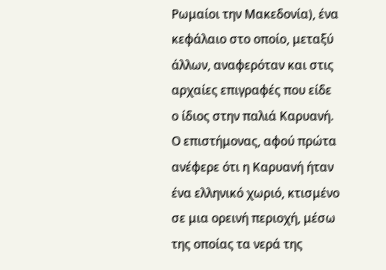Ρωμαίοι την Μακεδονία), ένα κεφάλαιο στο οποίο, μεταξύ άλλων, αναφερόταν και στις αρχαίες επιγραφές που είδε ο ίδιος στην παλιά Καρυανή.
Ο επιστήμονας, αφού πρώτα ανέφερε ότι η Καρυανή ήταν ένα ελληνικό χωριό, κτισμένο σε μια ορεινή περιοχή, μέσω της οποίας τα νερά της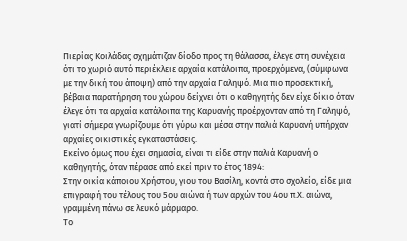Πιερίας Κοιλάδας σχημάτιζαν δίοδο προς τη θάλασσα, έλεγε στη συνέχεια ότι το χωριό αυτό περιέκλειε αρχαία κατάλοιπα, προερχόμενα, (σύμφωνα με την δική του άποψη) από την αρχαία Γαληψό. Μια πιο προσεκτική, βέβαια παρατήρηση του χώρου δείχνει ότι ο καθηγητής δεν είχε δίκιο όταν έλεγε ότι τα αρχαία κατάλοιπα της Καρυανής προέρχονταν από τη Γαληψό, γιατί σήμερα γνωρίζουμε ότι γύρω και μέσα στην παλιά Καρυανή υπήρχαν αρχαίες οικιστικές εγκαταστάσεις.
Εκείνο όμως που έχει σημασία, είναι τι είδε στην παλιά Καρυανή ο καθηγητής, όταν πέρασε από εκεί πριν το έτος 1894:
Στην οικία κάποιου Χρήστου, γιου του Βασίλη, κοντά στο σχολείο, είδε μια επιγραφή του τέλους του 5ου αιώνα ή των αρχών του 4ου π.Χ. αιώνα, γραμμένη πάνω σε λευκό μάρμαρο.
Το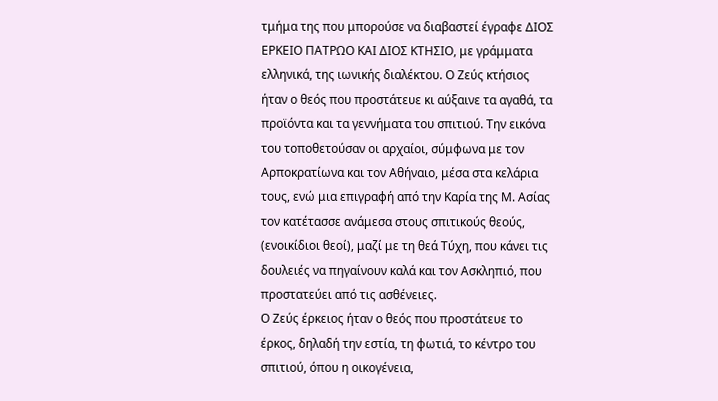τμήμα της που μπορούσε να διαβαστεί έγραφε ΔΙΟΣ ΕΡΚΕΙΟ ΠΑΤΡΩΟ ΚΑΙ ΔΙΟΣ ΚΤΗΣΙΟ, με γράμματα ελληνικά, της ιωνικής διαλέκτου. Ο Ζεύς κτήσιος ήταν ο θεός που προστάτευε κι αύξαινε τα αγαθά, τα προϊόντα και τα γεννήματα του σπιτιού. Την εικόνα του τοποθετούσαν οι αρχαίοι, σύμφωνα με τον Αρποκρατίωνα και τον Αθήναιο, μέσα στα κελάρια τους, ενώ μια επιγραφή από την Καρία της Μ. Ασίας τον κατέτασσε ανάμεσα στους σπιτικούς θεούς, (ενοικίδιοι θεοί), μαζί με τη θεά Τύχη, που κάνει τις δουλειές να πηγαίνουν καλά και τον Ασκληπιό, που προστατεύει από τις ασθένειες.
Ο Ζεύς έρκειος ήταν ο θεός που προστάτευε το έρκος, δηλαδή την εστία, τη φωτιά, το κέντρο του σπιτιού, όπου η οικογένεια,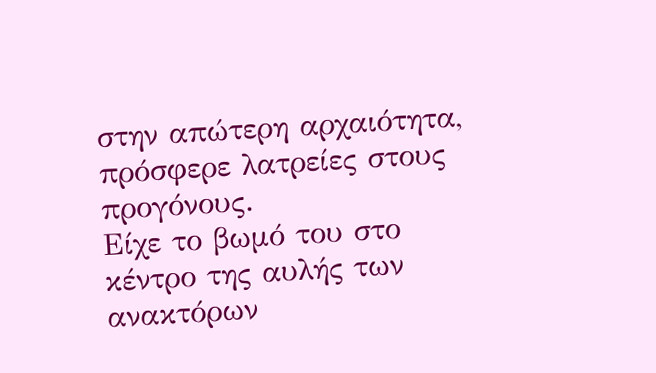στην απώτερη αρχαιότητα, πρόσφερε λατρείες στους προγόνους.
Είχε το βωμό του στο κέντρο της αυλής των ανακτόρων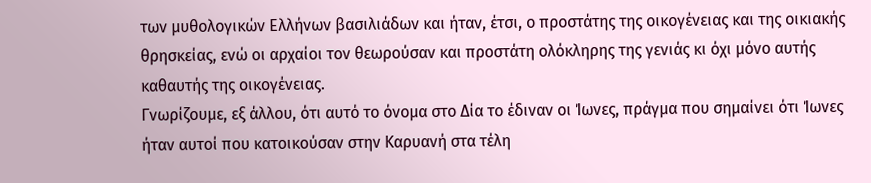των μυθολογικών Ελλήνων βασιλιάδων και ήταν, έτσι, ο προστάτης της οικογένειας και της οικιακής θρησκείας, ενώ οι αρχαίοι τον θεωρούσαν και προστάτη ολόκληρης της γενιάς κι όχι μόνο αυτής καθαυτής της οικογένειας.
Γνωρίζουμε, εξ άλλου, ότι αυτό το όνομα στο Δία το έδιναν οι Ίωνες, πράγμα που σημαίνει ότι Ίωνες ήταν αυτοί που κατοικούσαν στην Καρυανή στα τέλη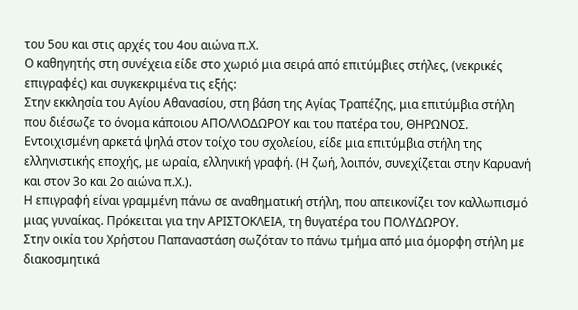του 5ου και στις αρχές του 4ου αιώνα π.Χ.
Ο καθηγητής στη συνέχεια είδε στο χωριό μια σειρά από επιτύμβιες στήλες, (νεκρικές επιγραφές) και συγκεκριμένα τις εξής:
Στην εκκλησία του Αγίου Αθανασίου, στη βάση της Αγίας Τραπέζης, μια επιτύμβια στήλη που διέσωζε το όνομα κάποιου ΑΠΟΛΛΟΔΩΡΟΥ και του πατέρα του, ΘΗΡΩΝΟΣ.
Εντοιχισμένη αρκετά ψηλά στον τοίχο του σχολείου, είδε μια επιτύμβια στήλη της ελληνιστικής εποχής, με ωραία, ελληνική γραφή. (Η ζωή, λοιπόν, συνεχίζεται στην Καρυανή και στον 3ο και 2ο αιώνα π.Χ.).
Η επιγραφή είναι γραμμένη πάνω σε αναθηματική στήλη, που απεικονίζει τον καλλωπισμό μιας γυναίκας. Πρόκειται για την ΑΡΙΣΤΟΚΛΕΙΑ, τη θυγατέρα του ΠΟΛΥΔΩΡΟΥ.
Στην οικία του Χρήστου Παπαναστάση σωζόταν το πάνω τμήμα από μια όμορφη στήλη με διακοσμητικά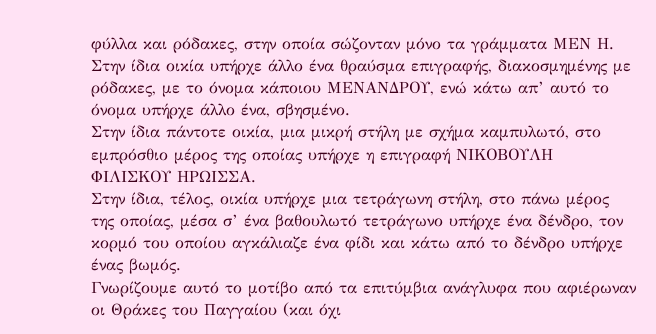φύλλα και ρόδακες, στην οποία σώζονταν μόνο τα γράμματα ΜΕΝ Η.
Στην ίδια οικία υπήρχε άλλο ένα θραύσμα επιγραφής, διακοσμημένης με ρόδακες, με το όνομα κάποιου ΜΕΝΑΝΔΡΟΥ, ενώ κάτω απ’ αυτό το όνομα υπήρχε άλλο ένα, σβησμένο.
Στην ίδια πάντοτε οικία, μια μικρή στήλη με σχήμα καμπυλωτό, στο εμπρόσθιο μέρος της οποίας υπήρχε η επιγραφή ΝΙΚΟΒΟΥΛΗ ΦΙΛΙΣΚΟΥ ΗΡΩΙΣΣΑ.
Στην ίδια, τέλος, οικία υπήρχε μια τετράγωνη στήλη, στο πάνω μέρος της οποίας, μέσα σ’ ένα βαθουλωτό τετράγωνο υπήρχε ένα δένδρο, τον κορμό του οποίου αγκάλιαζε ένα φίδι και κάτω από το δένδρο υπήρχε ένας βωμός.
Γνωρίζουμε αυτό το μοτίβο από τα επιτύμβια ανάγλυφα που αφιέρωναν οι Θράκες του Παγγαίου (και όχι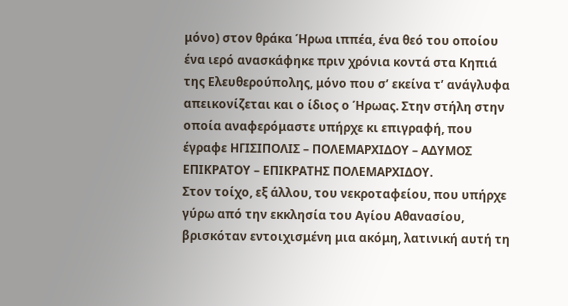μόνο) στον θράκα Ήρωα ιππέα, ένα θεό του οποίου ένα ιερό ανασκάφηκε πριν χρόνια κοντά στα Κηπιά της Ελευθερούπολης, μόνο που σ’ εκείνα τ’ ανάγλυφα απεικονίζεται και ο ίδιος ο Ήρωας. Στην στήλη στην οποία αναφερόμαστε υπήρχε κι επιγραφή, που έγραφε ΗΓΙΣΙΠΟΛΙΣ – ΠΟΛΕΜΑΡΧΙΔΟΥ – ΑΔΥΜΟΣ ΕΠΙΚΡΑΤΟΥ – ΕΠΙΚΡΑΤΗΣ ΠΟΛΕΜΑΡΧΙΔΟΥ.
Στον τοίχο, εξ άλλου, του νεκροταφείου, που υπήρχε γύρω από την εκκλησία του Αγίου Αθανασίου, βρισκόταν εντοιχισμένη μια ακόμη, λατινική αυτή τη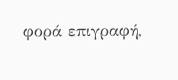φορά επιγραφή,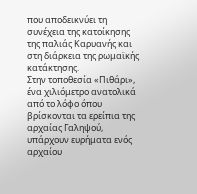που αποδεικνύει τη συνέχεια της κατοίκησης της παλιάς Καρυανής και στη διάρκεια της ρωμαϊκής κατάκτησης.
Στην τοποθεσία «Πιθάρι», ένα χιλιόμετρο ανατολικά από το λόφο όπου βρίσκονται τα ερείπια της αρχαίας Γαληψού, υπάρχουν ευρήματα ενός αρχαίου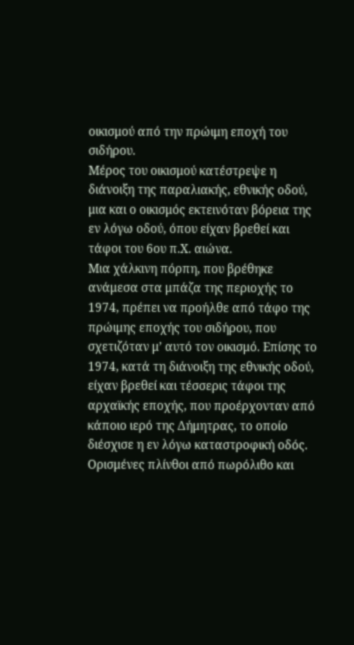οικισμού από την πρώιμη εποχή του σιδήρου.
Μέρος του οικισμού κατέστρεψε η διάνοιξη της παραλιακής, εθνικής οδού, μια και ο οικισμός εκτεινόταν βόρεια της εν λόγω οδού, όπου είχαν βρεθεί και τάφοι του 6ου π.Χ. αιώνα.
Μια χάλκινη πόρπη, που βρέθηκε ανάμεσα στα μπάζα της περιοχής το 1974, πρέπει να προήλθε από τάφο της πρώιμης εποχής του σιδήρου, που σχετιζόταν μ’ αυτό τον οικισμό. Επίσης το 1974, κατά τη διάνοιξη της εθνικής οδού, είχαν βρεθεί και τέσσερις τάφοι της αρχαϊκής εποχής, που προέρχονταν από κάποιο ιερό της Δήμητρας, το οποίο διέσχισε η εν λόγω καταστροφική οδός.
Ορισμένες πλίνθοι από πωρόλιθο και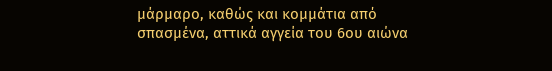μάρμαρο, καθώς και κομμάτια από σπασμένα, αττικά αγγεία του 6ου αιώνα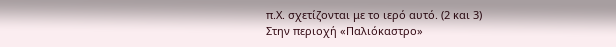π.Χ. σχετίζονται με το ιερό αυτό. (2 και 3)
Στην περιοχή «Παλιόκαστρο»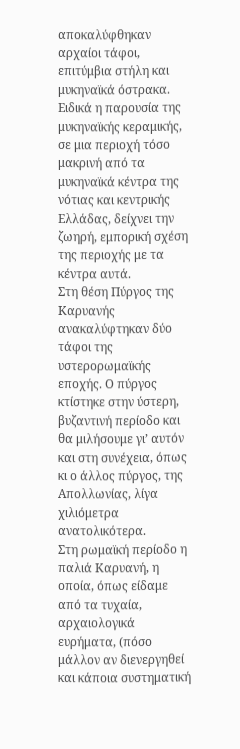αποκαλύφθηκαν αρχαίοι τάφοι, επιτύμβια στήλη και μυκηναϊκά όστρακα. Ειδικά η παρουσία της μυκηναϊκής κεραμικής, σε μια περιοχή τόσο μακρινή από τα μυκηναϊκά κέντρα της νότιας και κεντρικής Ελλάδας, δείχνει την ζωηρή, εμπορική σχέση της περιοχής με τα κέντρα αυτά.
Στη θέση Πύργος της Καρυανής ανακαλύφτηκαν δύο τάφοι της υστερορωμαϊκής εποχής. Ο πύργος κτίστηκε στην ύστερη, βυζαντινή περίοδο και θα μιλήσουμε γι’ αυτόν και στη συνέχεια, όπως κι ο άλλος πύργος, της Απολλωνίας, λίγα χιλιόμετρα ανατολικότερα.
Στη ρωμαϊκή περίοδο η παλιά Καρυανή, η οποία, όπως είδαμε από τα τυχαία, αρχαιολογικά ευρήματα, (πόσο μάλλον αν διενεργηθεί και κάποια συστηματική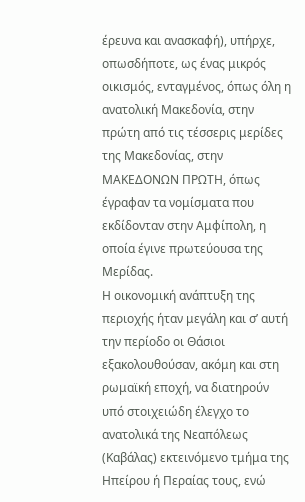έρευνα και ανασκαφή), υπήρχε, οπωσδήποτε, ως ένας μικρός οικισμός, ενταγμένος, όπως όλη η ανατολική Μακεδονία, στην πρώτη από τις τέσσερις μερίδες της Μακεδονίας, στην ΜΑΚΕΔΟΝΩΝ ΠΡΩΤΗ, όπως έγραφαν τα νομίσματα που εκδίδονταν στην Αμφίπολη, η οποία έγινε πρωτεύουσα της Μερίδας.
Η οικονομική ανάπτυξη της περιοχής ήταν μεγάλη και σ’ αυτή την περίοδο οι Θάσιοι εξακολουθούσαν, ακόμη και στη ρωμαϊκή εποχή, να διατηρούν υπό στοιχειώδη έλεγχο το ανατολικά της Νεαπόλεως (Καβάλας) εκτεινόμενο τμήμα της Ηπείρου ή Περαίας τους, ενώ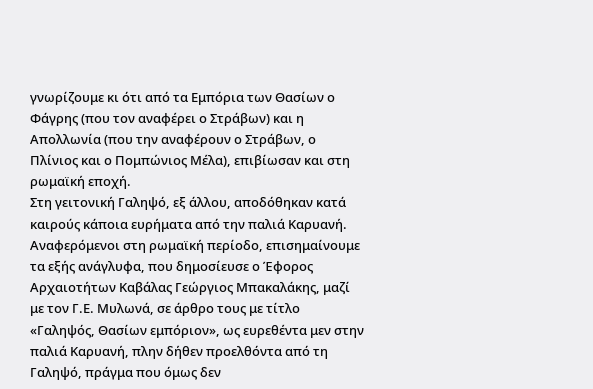γνωρίζουμε κι ότι από τα Εμπόρια των Θασίων ο Φάγρης (που τον αναφέρει ο Στράβων) και η Απολλωνία (που την αναφέρουν ο Στράβων, ο Πλίνιος και ο Πομπώνιος Μέλα), επιβίωσαν και στη ρωμαϊκή εποχή.
Στη γειτονική Γαληψό, εξ άλλου, αποδόθηκαν κατά καιρούς κάποια ευρήματα από την παλιά Καρυανή. Αναφερόμενοι στη ρωμαϊκή περίοδο, επισημαίνουμε τα εξής ανάγλυφα, που δημοσίευσε ο Έφορος Αρχαιοτήτων Καβάλας Γεώργιος Μπακαλάκης, μαζί με τον Γ.Ε. Μυλωνά, σε άρθρο τους με τίτλο «Γαληψός, Θασίων εμπόριον», ως ευρεθέντα μεν στην παλιά Καρυανή, πλην δήθεν προελθόντα από τη Γαληψό, πράγμα που όμως δεν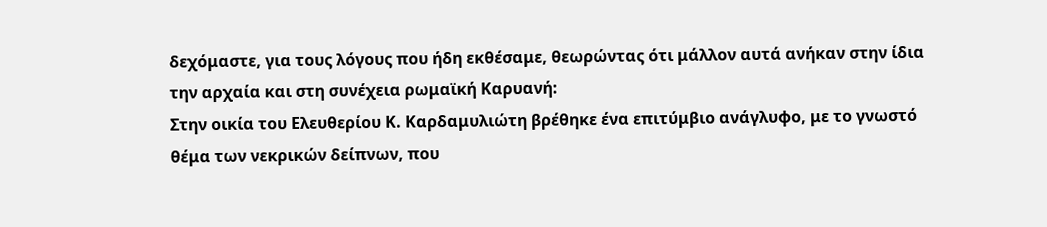δεχόμαστε, για τους λόγους που ήδη εκθέσαμε, θεωρώντας ότι μάλλον αυτά ανήκαν στην ίδια την αρχαία και στη συνέχεια ρωμαϊκή Καρυανή:
Στην οικία του Ελευθερίου Κ. Καρδαμυλιώτη βρέθηκε ένα επιτύμβιο ανάγλυφο, με το γνωστό θέμα των νεκρικών δείπνων, που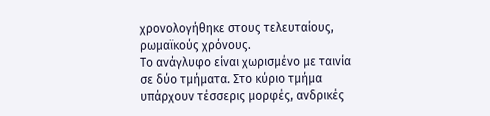χρονολογήθηκε στους τελευταίους, ρωμαϊκούς χρόνους.
Το ανάγλυφο είναι χωρισμένο με ταινία σε δύο τμήματα. Στο κύριο τμήμα υπάρχουν τέσσερις μορφές, ανδρικές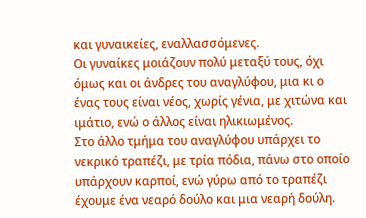και γυναικείες, εναλλασσόμενες.
Οι γυναίκες μοιάζουν πολύ μεταξύ τους, όχι όμως και οι άνδρες του αναγλύφου, μια κι ο ένας τους είναι νέος, χωρίς γένια, με χιτώνα και ιμάτιο, ενώ ο άλλος είναι ηλικιωμένος.
Στο άλλο τμήμα του αναγλύφου υπάρχει το νεκρικό τραπέζι, με τρία πόδια, πάνω στο οποίο υπάρχουν καρποί, ενώ γύρω από το τραπέζι έχουμε ένα νεαρό δούλο και μια νεαρή δούλη.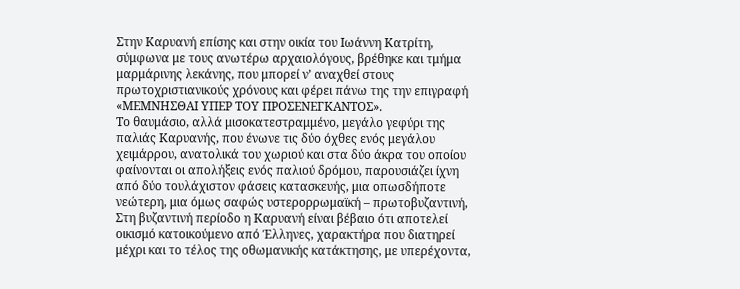Στην Καρυανή επίσης και στην οικία του Ιωάννη Κατρίτη, σύμφωνα με τους ανωτέρω αρχαιολόγους, βρέθηκε και τμήμα μαρμάρινης λεκάνης, που μπορεί ν’ αναχθεί στους πρωτοχριστιανικούς χρόνους και φέρει πάνω της την επιγραφή «ΜΕΜΝΗΣΘΑΙ ΥΠΕΡ ΤΟΥ ΠΡΟΣΕΝΕΓΚΑΝΤΟΣ».
Το θαυμάσιο, αλλά μισοκατεστραμμένο, μεγάλο γεφύρι της παλιάς Καρυανής, που ένωνε τις δύο όχθες ενός μεγάλου χειμάρρου, ανατολικά του χωριού και στα δύο άκρα του οποίου φαίνονται οι απολήξεις ενός παλιού δρόμου, παρουσιάζει ίχνη από δύο τουλάχιστον φάσεις κατασκευής, μια οπωσδήποτε νεώτερη, μια όμως σαφώς υστερορρωμαϊκή – πρωτοβυζαντινή,
Στη βυζαντινή περίοδο η Καρυανή είναι βέβαιο ότι αποτελεί οικισμό κατοικούμενο από Έλληνες, χαρακτήρα που διατηρεί μέχρι και το τέλος της οθωμανικής κατάκτησης, με υπερέχοντα,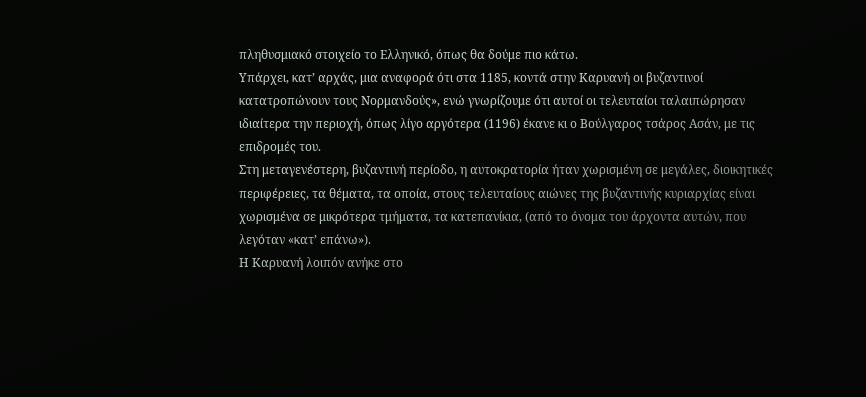πληθυσμιακό στοιχείο το Ελληνικό, όπως θα δούμε πιο κάτω.
Υπάρχει, κατ’ αρχάς, μια αναφορά ότι στα 1185, κοντά στην Καρυανή οι βυζαντινοί κατατροπώνουν τους Νορμανδούς», ενώ γνωρίζουμε ότι αυτοί οι τελευταίοι ταλαιπώρησαν ιδιαίτερα την περιοχή, όπως λίγο αργότερα (1196) έκανε κι ο Βούλγαρος τσάρος Ασάν, με τις επιδρομές του.
Στη μεταγενέστερη, βυζαντινή περίοδο, η αυτοκρατορία ήταν χωρισμένη σε μεγάλες, διοικητικές περιφέρειες, τα θέματα, τα οποία, στους τελευταίους αιώνες της βυζαντινής κυριαρχίας είναι χωρισμένα σε μικρότερα τμήματα, τα κατεπανίκια, (από το όνομα του άρχοντα αυτών, που λεγόταν «κατ’ επάνω»).
Η Καρυανή λοιπόν ανήκε στο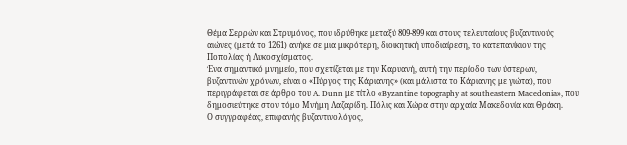Θέμα Σερρών και Στρυμόνος, που ιδρύθηκε μεταξύ 809-899 και στους τελευταίους βυζαντινούς αιώνες (μετά το 1261) ανήκε σε μια μικρότερη, διοικητική υποδιαίρεση, το κατεπανίκιον της Ποπολίας ή Λυκοσχίσματος.
Ένα σημαντικό μνημείο, που σχετίζεται με την Καρυανή, αυτή την περίοδο των ύστερων, βυζαντινών χρόνων, είναι ο «Πύργος της Κάριανης» (και μάλιστα το Κάριανης με γιώτα), που περιγράφεται σε άρθρο του A. Dunn με τίτλο «Byzantine topography at southeastern Macedonia», που δημοσιεύτηκε στον τόμο Μνήμη Λαζαρίδη. Πόλις και Χώρα στην αρχαία Μακεδονία και Θράκη.
Ο συγγραφέας, επιφανής βυζαντινολόγος,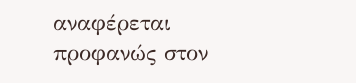αναφέρεται προφανώς στον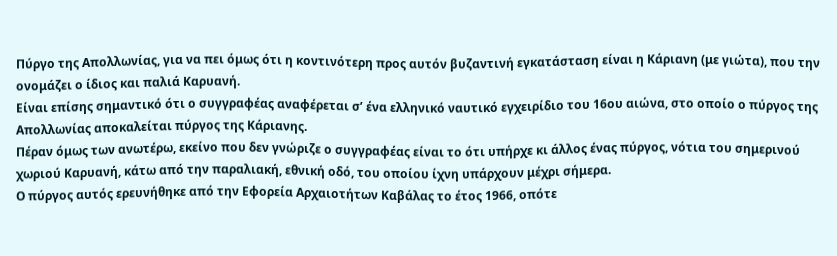Πύργο της Απολλωνίας, για να πει όμως ότι η κοντινότερη προς αυτόν βυζαντινή εγκατάσταση είναι η Κάριανη (με γιώτα), που την ονομάζει ο ίδιος και παλιά Καρυανή.
Είναι επίσης σημαντικό ότι ο συγγραφέας αναφέρεται σ’ ένα ελληνικό ναυτικό εγχειρίδιο του 16ου αιώνα, στο οποίο ο πύργος της Απολλωνίας αποκαλείται πύργος της Κάριανης.
Πέραν όμως των ανωτέρω, εκείνο που δεν γνώριζε ο συγγραφέας είναι το ότι υπήρχε κι άλλος ένας πύργος, νότια του σημερινού χωριού Καρυανή, κάτω από την παραλιακή, εθνική οδό, του οποίου ίχνη υπάρχουν μέχρι σήμερα.
Ο πύργος αυτός ερευνήθηκε από την Εφορεία Αρχαιοτήτων Καβάλας το έτος 1966, οπότε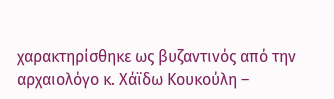χαρακτηρίσθηκε ως βυζαντινός από την αρχαιολόγο κ. Χάϊδω Κουκούλη –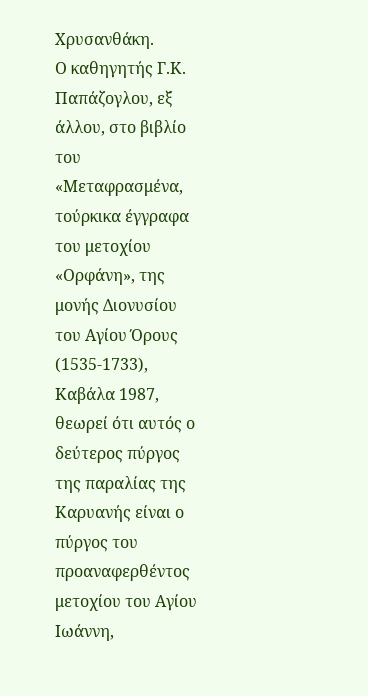Χρυσανθάκη.
Ο καθηγητής Γ.Κ. Παπάζογλου, εξ άλλου, στο βιβλίο του «Μεταφρασμένα, τούρκικα έγγραφα του μετοχίου «Ορφάνη», της μονής Διονυσίου του Αγίου Όρους (1535-1733), Καβάλα 1987, θεωρεί ότι αυτός ο δεύτερος πύργος της παραλίας της Καρυανής είναι ο πύργος του προαναφερθέντος μετοχίου του Αγίου Ιωάννη,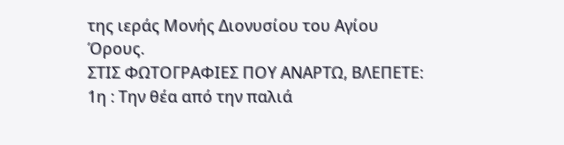της ιεράς Μονής Διονυσίου του Αγίου Όρους.
ΣΤΙΣ ΦΩΤΟΓΡΑΦΙΕΣ ΠΟΥ ΑΝΑΡΤΩ, ΒΛΕΠΕΤΕ:
1η : Την θέα από την παλιά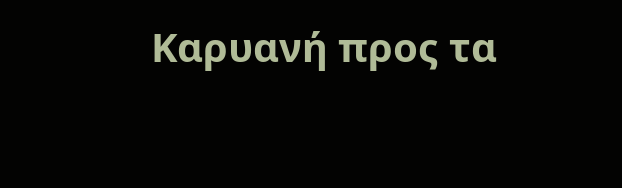Καρυανή προς τα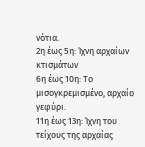νότια.
2η έως 5η: Ίχνη αρχαίων κτισμάτων
6η έως 10η: Το μισογκρεμισμένο, αρχαίο γεφύρι.
11η έως 13η: Ίχνη του τείχους της αρχαίας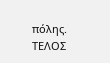πόλης.
ΤΕΛΟΣ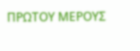ΠΡΩΤΟΥ ΜΕΡΟΥΣ